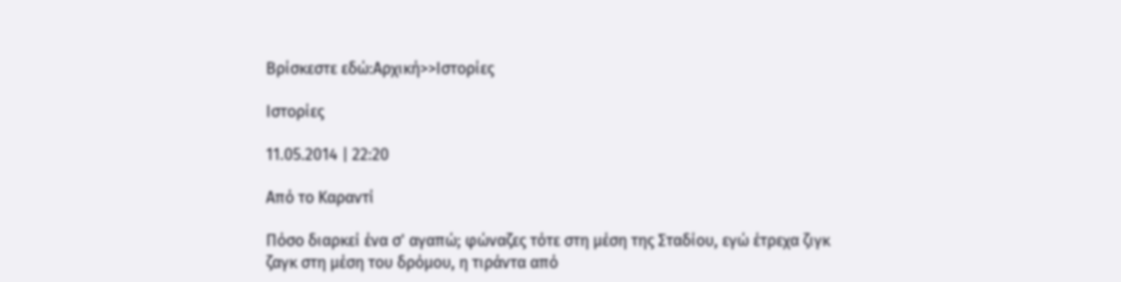Βρίσκεστε εδώ:Αρχική>>Ιστορίες

Ιστορίες

11.05.2014 | 22:20

Aπό το Καραντί

Πόσο διαρκεί ένα σ' αγαπώ; φώναζες τότε στη μέση της Σταδίου, εγώ έτρεχα ζιγκ ζαγκ στη μέση του δρόμου, η τιράντα από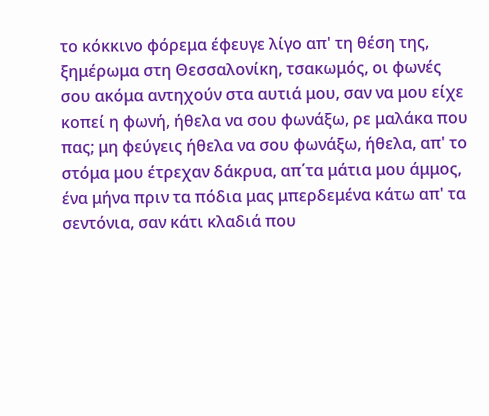το κόκκινο φόρεμα έφευγε λίγο απ' τη θέση της, ξημέρωμα στη Θεσσαλονίκη, τσακωμός, οι φωνές σου ακόμα αντηχούν στα αυτιά μου, σαν να μου είχε κοπεί η φωνή, ήθελα να σου φωνάξω, ρε μαλάκα που πας; μη φεύγεις ήθελα να σου φωνάξω, ήθελα, απ' το στόμα μου έτρεχαν δάκρυα, απ΄τα μάτια μου άμμος, ένα μήνα πριν τα πόδια μας μπερδεμένα κάτω απ' τα σεντόνια, σαν κάτι κλαδιά που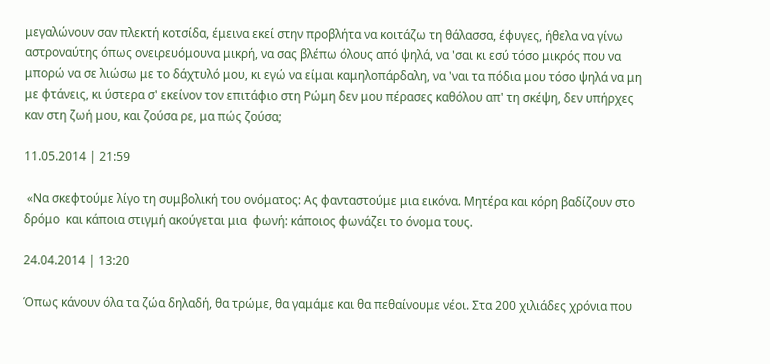μεγαλώνουν σαν πλεκτή κοτσίδα, έμεινα εκεί στην προβλήτα να κοιτάζω τη θάλασσα, έφυγες, ήθελα να γίνω αστροναύτης όπως ονειρευόμουνα μικρή, να σας βλέπω όλους από ψηλά, να 'σαι κι εσύ τόσο μικρός που να μπορώ να σε λιώσω με το δάχτυλό μου, κι εγώ να είμαι καμηλοπάρδαλη, να 'ναι τα πόδια μου τόσο ψηλά να μη με φτάνεις, κι ύστερα σ' εκείνον τον επιτάφιο στη Ρώμη δεν μου πέρασες καθόλου απ' τη σκέψη, δεν υπήρχες καν στη ζωή μου, και ζούσα ρε, μα πώς ζούσα;

11.05.2014 | 21:59

 «Να σκεφτούμε λίγο τη συμβολική του ονόματος: Ας φανταστούμε μια εικόνα. Μητέρα και κόρη βαδίζουν στο δρόμο  και κάποια στιγμή ακούγεται μια  φωνή: κάποιος φωνάζει το όνομα τους.

24.04.2014 | 13:20

Όπως κάνουν όλα τα ζώα δηλαδή, θα τρώμε, θα γαμάμε και θα πεθαίνουμε νέοι. Στα 200 χιλιάδες χρόνια που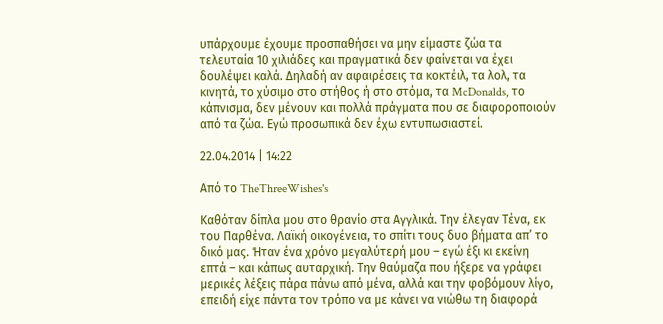υπάρχουμε έχουμε προσπαθήσει να μην είμαστε ζώα τα τελευταία 10 χιλιάδες και πραγματικά δεν φαίνεται να έχει δουλέψει καλά. Δηλαδή αν αφαιρέσεις τα κοκτέιλ, τα λολ, τα κινητά, το χύσιμο στο στήθος ή στο στόμα, τα McDonalds, το κάπνισμα, δεν μένουν και πολλά πράγματα που σε διαφοροποιούν από τα ζώα. Εγώ προσωπικά δεν έχω εντυπωσιαστεί.

22.04.2014 | 14:22

Από το TheThreeWishes's

Καθόταν δίπλα μου στο θρανίο στα Αγγλικά. Την έλεγαν Τένα, εκ του Παρθένα. Λαϊκή οικογένεια, το σπίτι τους δυο βήματα απ’ το δικό μας. Ήταν ένα χρόνο μεγαλύτερή μου – εγώ έξι κι εκείνη επτά – και κάπως αυταρχική. Την θαύμαζα που ήξερε να γράφει μερικές λέξεις πάρα πάνω από μένα, αλλά και την φοβόμουν λίγο, επειδή είχε πάντα τον τρόπο να με κάνει να νιώθω τη διαφορά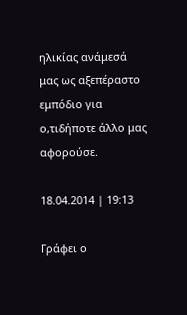ηλικίας ανάμεσά μας ως αξεπέραστο εμπόδιo για ο,τιδήποτε άλλο μας αφορούσε.

18.04.2014 | 19:13

Γράφει ο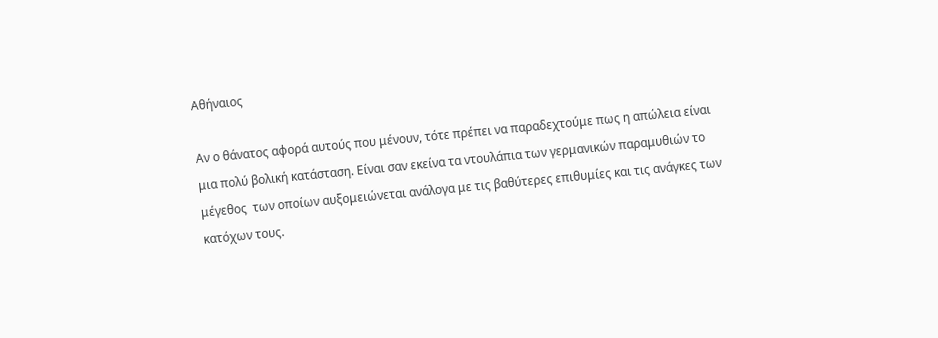Αθήναιος

Αν ο θάνατος αφορά αυτούς που μένουν, τότε πρέπει να παραδεχτούμε πως η απώλεια είναι μια πολύ βολική κατάσταση. Είναι σαν εκείνα τα ντουλάπια των γερμανικών παραμυθιών το μέγεθος  των οποίων αυξομειώνεται ανάλογα με τις βαθύτερες επιθυμίες και τις ανάγκες των κατόχων τους.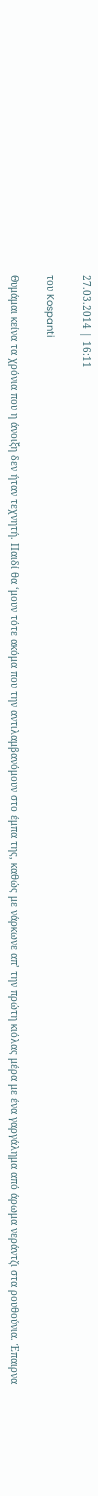27.03.2014 | 16:11

του Kospanti

Θυμάμαι κείνα τα χρόνια που η άνοιξη δεν ήταν τεχνητή. Παιδί θα ‘μουν τότε ακόμα που την αντιλαμβανόμουν στο έμπα της, καθώς με νάρκωνε απ’ την πρώτη κιόλας μέρα με ένα γαργάλημα από άρωμα νεράντζι στα ρουθούνια. Έπαιρνα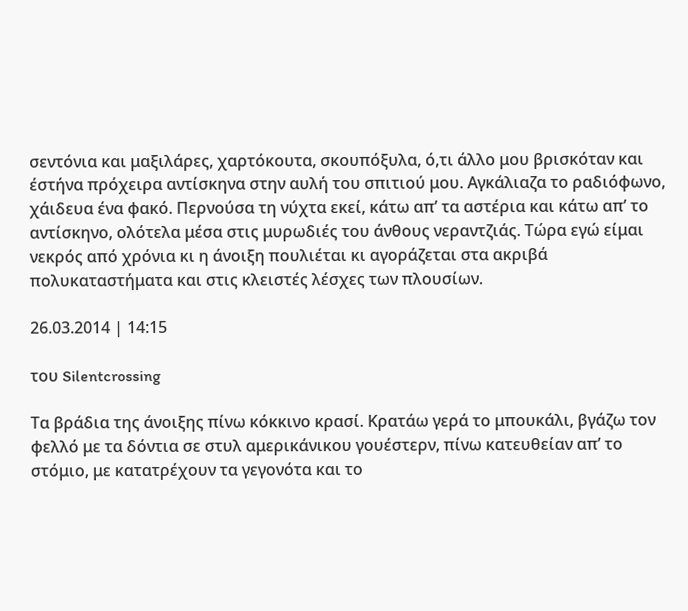σεντόνια και μαξιλάρες, χαρτόκουτα, σκουπόξυλα, ό,τι άλλο μου βρισκόταν και έστήνα πρόχειρα αντίσκηνα στην αυλή του σπιτιού μου. Αγκάλιαζα το ραδιόφωνο, χάιδευα ένα φακό. Περνούσα τη νύχτα εκεί, κάτω απ’ τα αστέρια και κάτω απ’ το αντίσκηνο, ολότελα μέσα στις μυρωδιές του άνθους νεραντζιάς. Τώρα εγώ είμαι νεκρός από χρόνια κι η άνοιξη πουλιέται κι αγοράζεται στα ακριβά πολυκαταστήματα και στις κλειστές λέσχες των πλουσίων.

26.03.2014 | 14:15

του Silentcrossing

Τα βράδια της άνοιξης πίνω κόκκινο κρασί. Κρατάω γερά το μπουκάλι, βγάζω τον φελλό με τα δόντια σε στυλ αμερικάνικου γουέστερν, πίνω κατευθείαν απ’ το στόμιο, με κατατρέχουν τα γεγονότα και το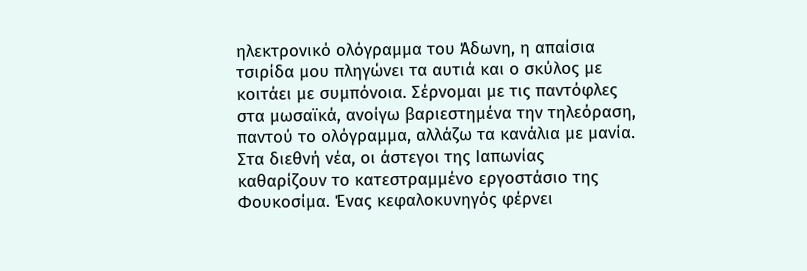ηλεκτρονικό ολόγραμμα του Άδωνη, η απαίσια τσιρίδα μου πληγώνει τα αυτιά και ο σκύλος με κοιτάει με συμπόνοια. Σέρνομαι με τις παντόφλες στα μωσαϊκά, ανοίγω βαριεστημένα την τηλεόραση, παντού το ολόγραμμα, αλλάζω τα κανάλια με μανία. Στα διεθνή νέα, οι άστεγοι της Ιαπωνίας καθαρίζουν το κατεστραμμένο εργοστάσιο της Φουκοσίμα. Ένας κεφαλοκυνηγός φέρνει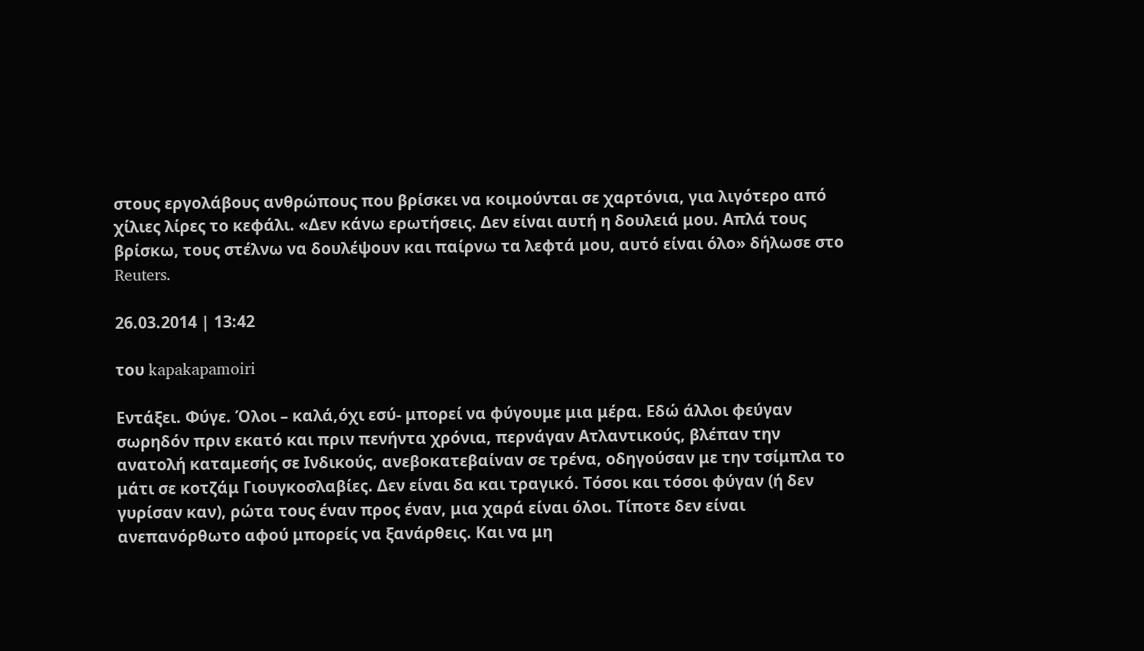στους εργολάβους ανθρώπους που βρίσκει να κοιμούνται σε χαρτόνια, για λιγότερο από χίλιες λίρες το κεφάλι. «Δεν κάνω ερωτήσεις. Δεν είναι αυτή η δουλειά μου. Απλά τους βρίσκω, τους στέλνω να δουλέψουν και παίρνω τα λεφτά μου, αυτό είναι όλο» δήλωσε στο Reuters.

26.03.2014 | 13:42

του kapakapamoiri

Εντάξει. Φύγε. Όλοι – καλά,όχι εσύ- μπορεί να φύγουμε μια μέρα. Εδώ άλλοι φεύγαν σωρηδόν πριν εκατό και πριν πενήντα χρόνια, περνάγαν Ατλαντικούς, βλέπαν την ανατολή καταμεσής σε Ινδικούς, ανεβοκατεβαίναν σε τρένα, οδηγούσαν με την τσίμπλα το μάτι σε κοτζάμ Γιουγκοσλαβίες. Δεν είναι δα και τραγικό. Τόσοι και τόσοι φύγαν (ή δεν γυρίσαν καν), ρώτα τους έναν προς έναν, μια χαρά είναι όλοι. Τίποτε δεν είναι ανεπανόρθωτο αφού μπορείς να ξανάρθεις. Και να μη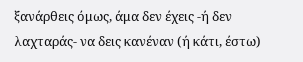ξανάρθεις όμως, άμα δεν έχεις -ή δεν λαχταράς- να δεις κανέναν (ή κάτι, έστω)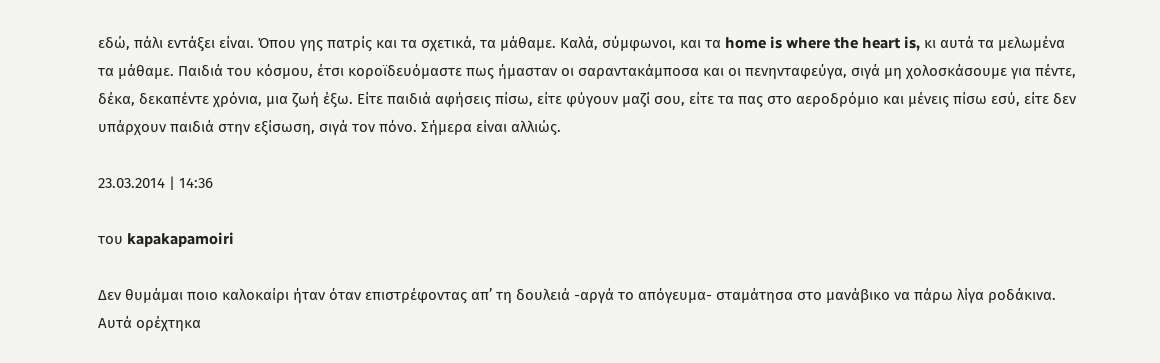εδώ, πάλι εντάξει είναι. Όπου γης πατρίς και τα σχετικά, τα μάθαμε. Καλά, σύμφωνοι, και τα home is where the heart is, κι αυτά τα μελωμένα τα μάθαμε. Παιδιά του κόσμου, έτσι κοροϊδευόμαστε πως ήμασταν οι σαραντακάμποσα και οι πενηνταφεύγα, σιγά μη χολοσκάσουμε για πέντε, δέκα, δεκαπέντε χρόνια, μια ζωή έξω. Είτε παιδιά αφήσεις πίσω, είτε φύγουν μαζί σου, είτε τα πας στο αεροδρόμιο και μένεις πίσω εσύ, είτε δεν υπάρχουν παιδιά στην εξίσωση, σιγά τον πόνο. Σήμερα είναι αλλιώς.

23.03.2014 | 14:36

του kapakapamoiri

Δεν θυμάμαι ποιο καλοκαίρι ήταν όταν επιστρέφοντας απ’ τη δουλειά -αργά το απόγευμα- σταμάτησα στο μανάβικο να πάρω λίγα ροδάκινα. Αυτά ορέχτηκα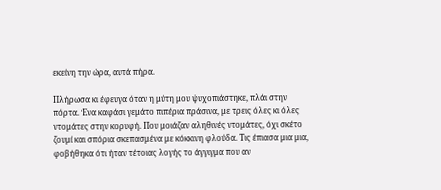εκείνη την ώρα, αυτά πήρα.

Πλήρωσα κι έφευγα όταν η μύτη μου ψυχοπιάστηκε, πλάι στην πόρτα. Ένα καφάσι γεμάτο πιπέρια πράσινα, με τρεις όλες κι όλες ντομάτες στην κορυφή. Που μοιάζαν αληθινές ντομάτες, όχι σκέτο ζουμί και σπόρια σκεπασμένα με κόκκινη φλούδα. Τις έπιασα μια μια, φοβήθηκα ότι ήταν τέτοιας λογής το άγγιγμα που αν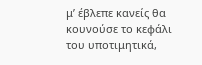μ’ έβλεπε κανείς θα κουνούσε το κεφάλι του υποτιμητικά,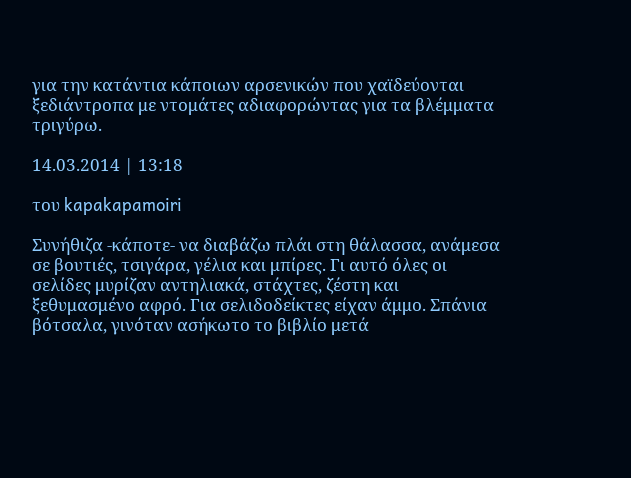για την κατάντια κάποιων αρσενικών που χαϊδεύονται ξεδιάντροπα με ντομάτες αδιαφορώντας για τα βλέμματα τριγύρω.

14.03.2014 | 13:18

του kapakapamoiri

Συνήθιζα -κάποτε- να διαβάζω πλάι στη θάλασσα, ανάμεσα σε βουτιές, τσιγάρα, γέλια και μπίρες. Γι αυτό όλες οι σελίδες μυρίζαν αντηλιακά, στάχτες, ζέστη και ξεθυμασμένο αφρό. Για σελιδοδείκτες είχαν άμμο. Σπάνια βότσαλα, γινόταν ασήκωτο το βιβλίο μετά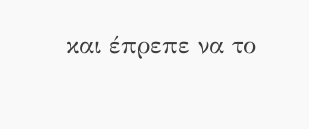και έπρεπε να το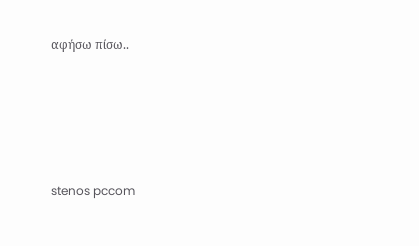αφήσω πίσω..





stenos pccom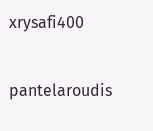xrysafi400

pantelaroudis